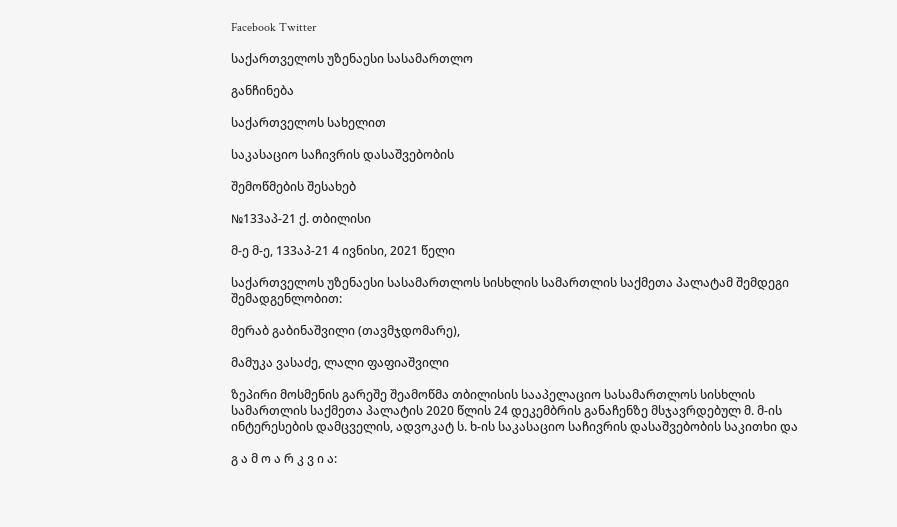Facebook Twitter

საქართველოს უზენაესი სასამართლო

განჩინება

საქართველოს სახელით

საკასაციო საჩივრის დასაშვებობის

შემოწმების შესახებ

№133აპ-21 ქ. თბილისი

მ-ე მ-ე, 133აპ-21 4 ივნისი, 2021 წელი

საქართველოს უზენაესი სასამართლოს სისხლის სამართლის საქმეთა პალატამ შემდეგი შემადგენლობით:

მერაბ გაბინაშვილი (თავმჯდომარე),

მამუკა ვასაძე, ლალი ფაფიაშვილი

ზეპირი მოსმენის გარეშე შეამოწმა თბილისის სააპელაციო სასამართლოს სისხლის სამართლის საქმეთა პალატის 2020 წლის 24 დეკემბრის განაჩენზე მსჯავრდებულ მ. მ-ის ინტერესების დამცველის, ადვოკატ ს. ხ-ის საკასაციო საჩივრის დასაშვებობის საკითხი და

გ ა მ ო ა რ კ ვ ი ა: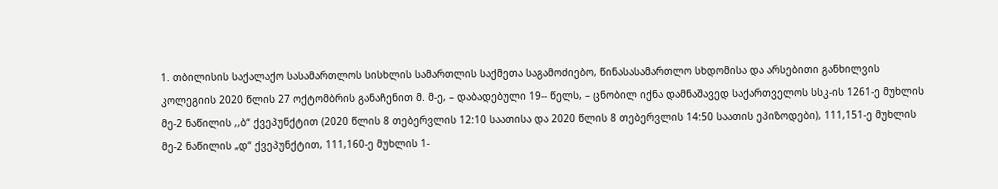1. თბილისის საქალაქო სასამართლოს სისხლის სამართლის საქმეთა საგამოძიებო, წინასასამართლო სხდომისა და არსებითი განხილვის კოლეგიის 2020 წლის 27 ოქტომბრის განაჩენით მ. მ-ე, – დაბადებული 19-- წელს, – ცნობილ იქნა დამნაშავედ საქართველოს სსკ-ის 1261-ე მუხლის მე-2 ნაწილის ,,ბ“ ქვეპუნქტით (2020 წლის 8 თებერვლის 12:10 საათისა და 2020 წლის 8 თებერვლის 14:50 საათის ეპიზოდები), 111,151-ე მუხლის მე-2 ნაწილის „დ“ ქვეპუნქტით, 111,160-ე მუხლის 1-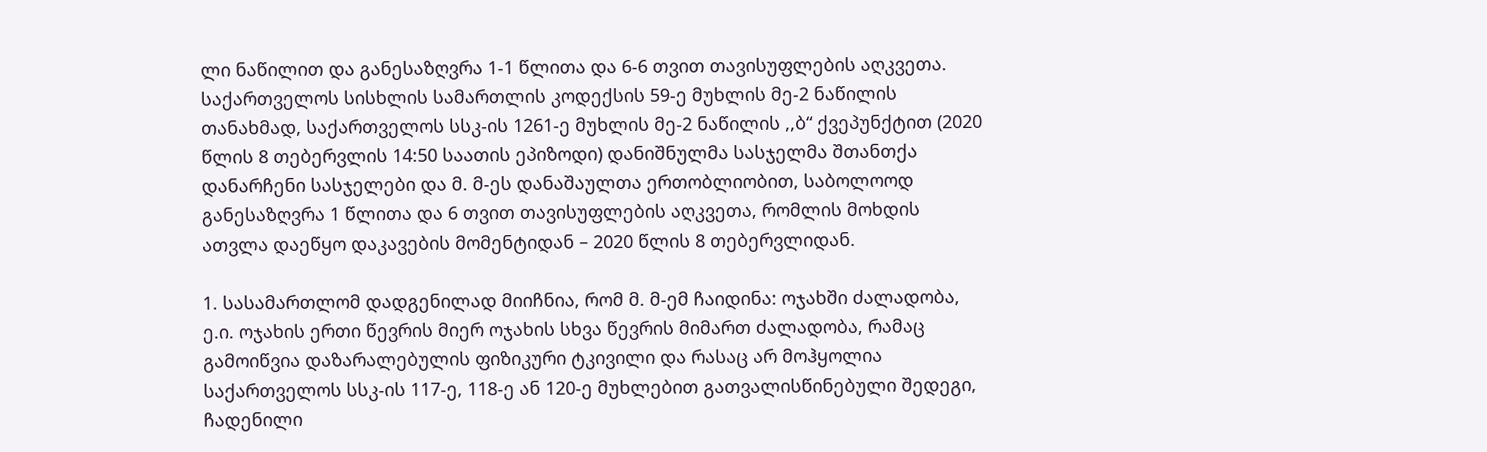ლი ნაწილით და განესაზღვრა 1-1 წლითა და 6-6 თვით თავისუფლების აღკვეთა. საქართველოს სისხლის სამართლის კოდექსის 59-ე მუხლის მე-2 ნაწილის თანახმად, საქართველოს სსკ-ის 1261-ე მუხლის მე-2 ნაწილის ,,ბ“ ქვეპუნქტით (2020 წლის 8 თებერვლის 14:50 საათის ეპიზოდი) დანიშნულმა სასჯელმა შთანთქა დანარჩენი სასჯელები და მ. მ-ეს დანაშაულთა ერთობლიობით, საბოლოოდ განესაზღვრა 1 წლითა და 6 თვით თავისუფლების აღკვეთა, რომლის მოხდის ათვლა დაეწყო დაკავების მომენტიდან – 2020 წლის 8 თებერვლიდან.

1. სასამართლომ დადგენილად მიიჩნია, რომ მ. მ-ემ ჩაიდინა: ოჯახში ძალადობა, ე.ი. ოჯახის ერთი წევრის მიერ ოჯახის სხვა წევრის მიმართ ძალადობა, რამაც გამოიწვია დაზარალებულის ფიზიკური ტკივილი და რასაც არ მოჰყოლია საქართველოს სსკ-ის 117-ე, 118-ე ან 120-ე მუხლებით გათვალისწინებული შედეგი, ჩადენილი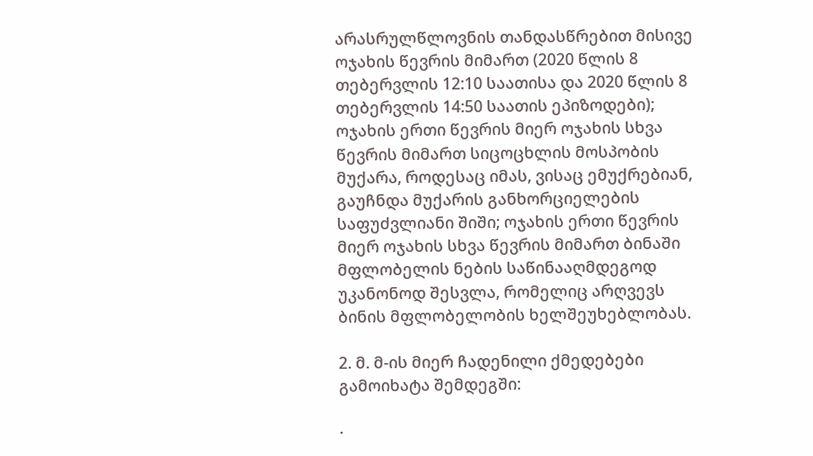არასრულწლოვნის თანდასწრებით მისივე ოჯახის წევრის მიმართ (2020 წლის 8 თებერვლის 12:10 საათისა და 2020 წლის 8 თებერვლის 14:50 საათის ეპიზოდები); ოჯახის ერთი წევრის მიერ ოჯახის სხვა წევრის მიმართ სიცოცხლის მოსპობის მუქარა, როდესაც იმას, ვისაც ემუქრებიან, გაუჩნდა მუქარის განხორციელების საფუძვლიანი შიში; ოჯახის ერთი წევრის მიერ ოჯახის სხვა წევრის მიმართ ბინაში მფლობელის ნების საწინააღმდეგოდ უკანონოდ შესვლა, რომელიც არღვევს ბინის მფლობელობის ხელშეუხებლობას.

2. მ. მ-ის მიერ ჩადენილი ქმედებები გამოიხატა შემდეგში:

·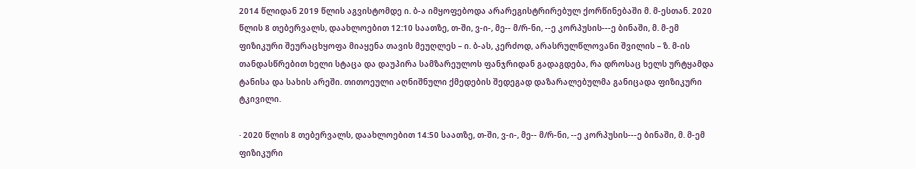2014 წლიდან 2019 წლის აგვისტომდე ი. ბ-ა იმყოფებოდა არარეგისტრირებულ ქორწინებაში მ. მ-ესთან. 2020 წლის 8 თებერვალს, დაახლოებით 12:10 საათზე, თ-ში, ვ-ი-, მე-- მ/რ-ნი, --ე კორპუსის---ე ბინაში, მ. მ-ემ ფიზიკური შეურაცხყოფა მიაყენა თავის მეუღლეს – ი. ბ-ას, კერძოდ, არასრულწლოვანი შვილის – ზ. მ-ის თანდასწრებით ხელი სტაცა და დაუპირა სამზარეულოს ფანჯრიდან გადაგდება, რა დროსაც ხელს ურტყამდა ტანისა და სახის არეში. თითოეული აღნიშნული ქმედების შედეგად დაზარალებულმა განიცადა ფიზიკური ტკივილი.

· 2020 წლის 8 თებერვალს, დაახლოებით 14:50 საათზე, თ-ში, ვ-ი-, მე-- მ/რ-ნი, --ე კორპუსის---ე ბინაში, მ. მ-ემ ფიზიკური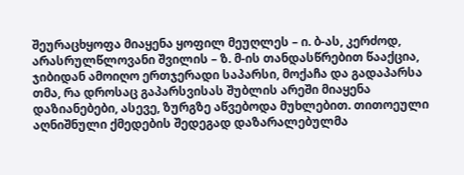შეურაცხყოფა მიაყენა ყოფილ მეუღლეს – ი. ბ-ას, კერძოდ, არასრულწლოვანი შვილის – ზ. მ-ის თანდასწრებით წააქცია, ჯიბიდან ამოიღო ერთჯერადი საპარსი, მოქაჩა და გადაპარსა თმა, რა დროსაც გაპარსვისას შუბლის არეში მიაყენა დაზიანებები, ასევე, ზურგზე აწვებოდა მუხლებით. თითოეული აღნიშნული ქმედების შედეგად დაზარალებულმა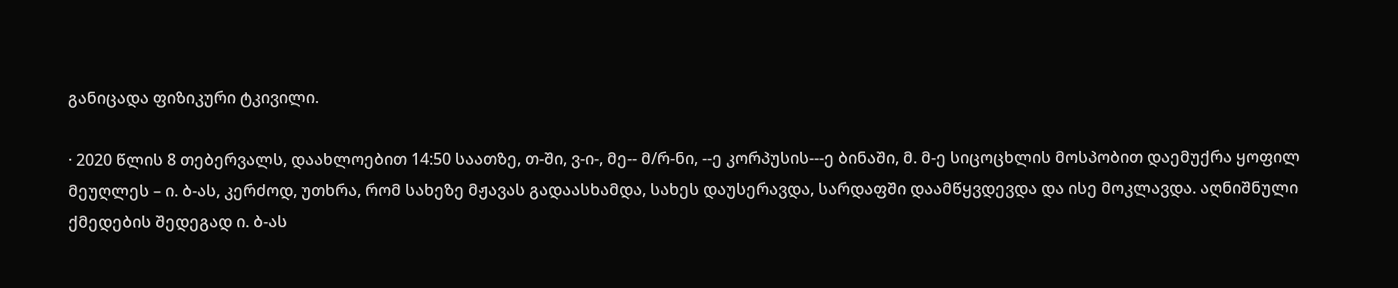განიცადა ფიზიკური ტკივილი.

· 2020 წლის 8 თებერვალს, დაახლოებით 14:50 საათზე, თ-ში, ვ-ი-, მე-- მ/რ-ნი, --ე კორპუსის---ე ბინაში, მ. მ-ე სიცოცხლის მოსპობით დაემუქრა ყოფილ მეუღლეს – ი. ბ-ას, კერძოდ, უთხრა, რომ სახეზე მჟავას გადაასხამდა, სახეს დაუსერავდა, სარდაფში დაამწყვდევდა და ისე მოკლავდა. აღნიშნული ქმედების შედეგად ი. ბ-ას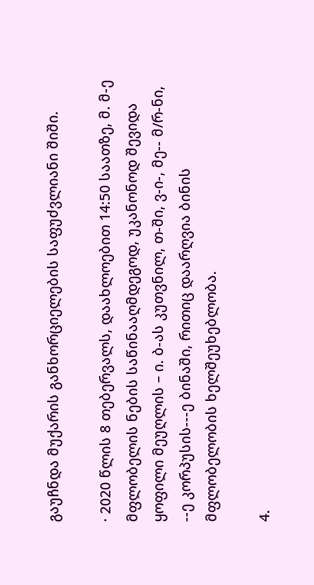გაუჩნდა მუქარის განხორციელების საფუძვლიანი შიში.

· 2020 წლის 8 თებერვალს, დაახლოებით 14:50 საათზე, მ. მ-ე მფლობელის ნების საწინააღმდეგოდ, უკანონოდ შევიდა ყოფილი მეუღლის – ი. ბ-ას კუთვნილ, თ-ში, ვ-ი-, მე-- მ/რ-ნი, --ე კორპუსის---ე ბინაში, რითიც დაარღვია ბინის მფლობელობის ხელშეუხებლობა.

4.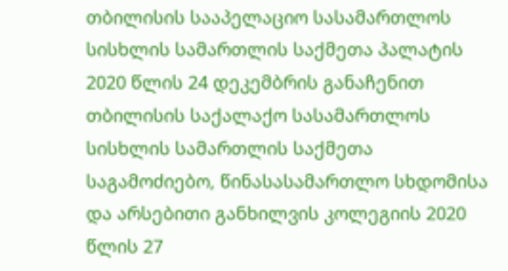თბილისის სააპელაციო სასამართლოს სისხლის სამართლის საქმეთა პალატის 2020 წლის 24 დეკემბრის განაჩენით თბილისის საქალაქო სასამართლოს სისხლის სამართლის საქმეთა საგამოძიებო, წინასასამართლო სხდომისა და არსებითი განხილვის კოლეგიის 2020 წლის 27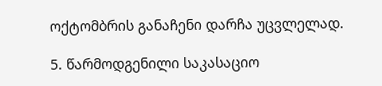ოქტომბრის განაჩენი დარჩა უცვლელად.

5. წარმოდგენილი საკასაციო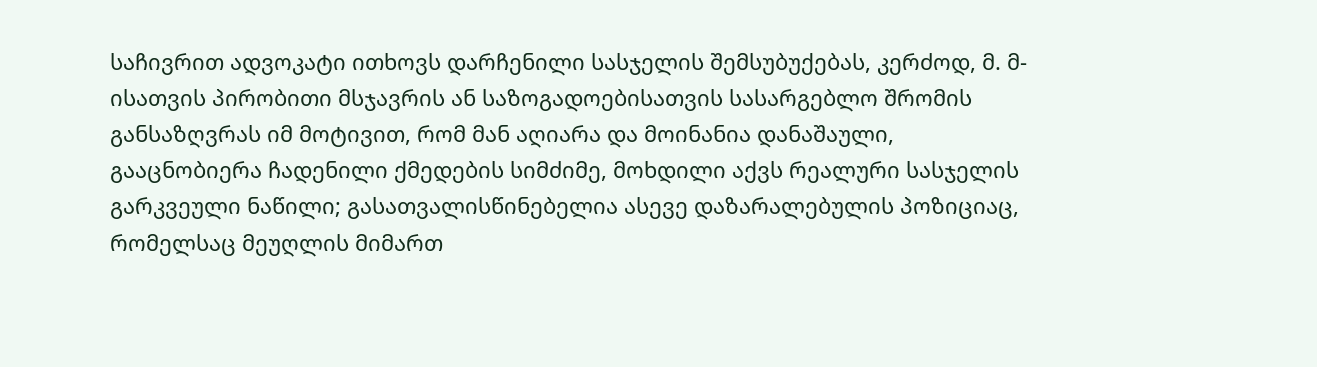საჩივრით ადვოკატი ითხოვს დარჩენილი სასჯელის შემსუბუქებას, კერძოდ, მ. მ-ისათვის პირობითი მსჯავრის ან საზოგადოებისათვის სასარგებლო შრომის განსაზღვრას იმ მოტივით, რომ მან აღიარა და მოინანია დანაშაული, გააცნობიერა ჩადენილი ქმედების სიმძიმე, მოხდილი აქვს რეალური სასჯელის გარკვეული ნაწილი; გასათვალისწინებელია ასევე დაზარალებულის პოზიციაც, რომელსაც მეუღლის მიმართ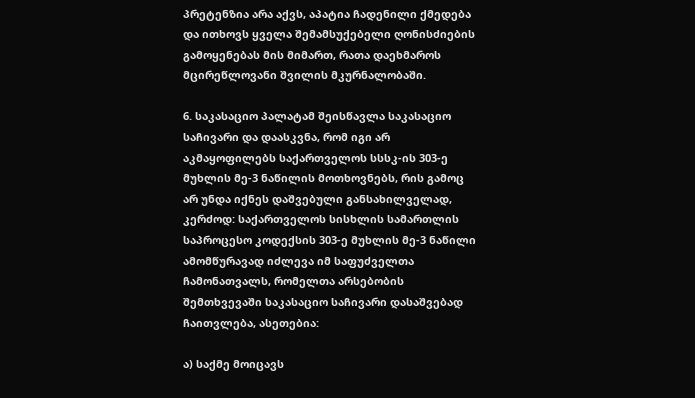პრეტენზია არა აქვს, აპატია ჩადენილი ქმედება და ითხოვს ყველა შემამსუქებელი ღონისძიების გამოყენებას მის მიმართ, რათა დაეხმაროს მცირეწლოვანი შვილის მკურნალობაში.

6. საკასაციო პალატამ შეისწავლა საკასაციო საჩივარი და დაასკვნა, რომ იგი არ აკმაყოფილებს საქართველოს სსსკ-ის 303-ე მუხლის მე-3 ნაწილის მოთხოვნებს, რის გამოც არ უნდა იქნეს დაშვებული განსახილველად, კერძოდ: საქართველოს სისხლის სამართლის საპროცესო კოდექსის 303-ე მუხლის მე-3 ნაწილი ამომწურავად იძლევა იმ საფუძველთა ჩამონათვალს, რომელთა არსებობის შემთხვევაში საკასაციო საჩივარი დასაშვებად ჩაითვლება, ასეთებია:

ა) საქმე მოიცავს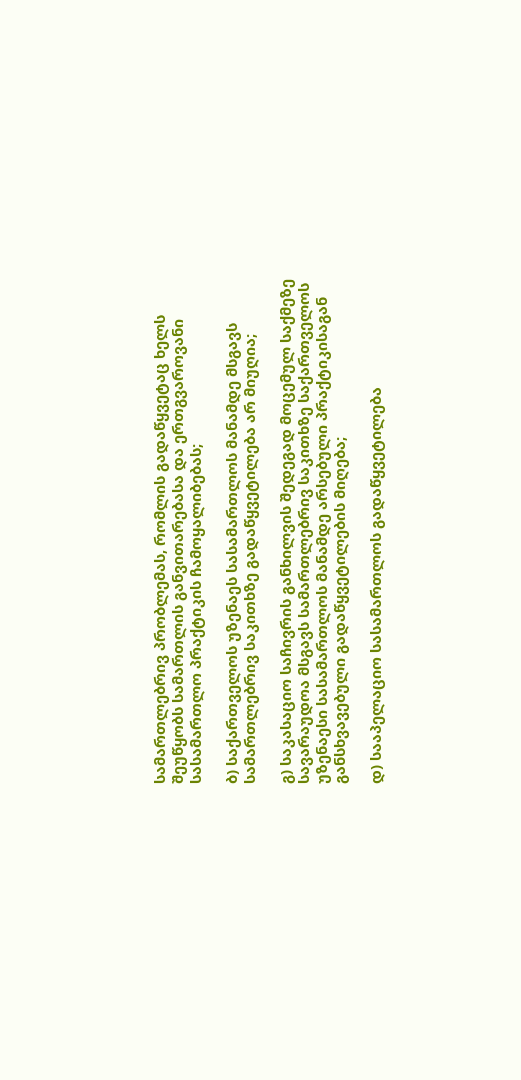სამართლებრივ პრობლემას, რომლის გადაწყვეტაც ხელს შეუწყობს სამართლის განვითარებასა და ერთგვაროვანი სასამართლო პრაქტიკის ჩამოყალიბებას;

ბ) საქართველოს უზენაეს სასამართლოს მანამდე მსგავს სამართლებრივ საკითხზე გადაწყვეტილება არ მიუღია;

გ) საკასაციო საჩივრის განხილვის შედეგად მოცემულ საქმეზე სავარაუდოა მსგავს სამართლებრივ საკითხზე საქართველოს უზენაესი სასამართლოს მანამდე არსებული პრაქტიკისაგან განსხვავებული გადაწყვეტილების მიღება;

დ) სააპელაციო სასამართლოს გადაწყვეტილება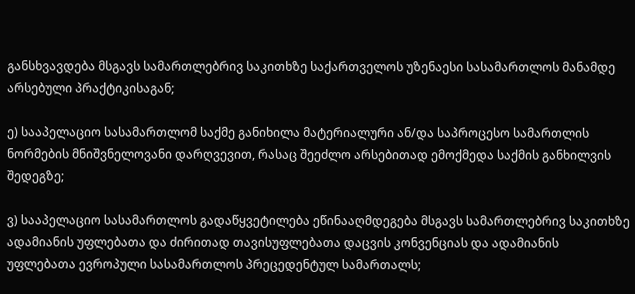განსხვავდება მსგავს სამართლებრივ საკითხზე საქართველოს უზენაესი სასამართლოს მანამდე არსებული პრაქტიკისაგან;

ე) სააპელაციო სასამართლომ საქმე განიხილა მატერიალური ან/და საპროცესო სამართლის ნორმების მნიშვნელოვანი დარღვევით, რასაც შეეძლო არსებითად ემოქმედა საქმის განხილვის შედეგზე;

ვ) სააპელაციო სასამართლოს გადაწყვეტილება ეწინააღმდეგება მსგავს სამართლებრივ საკითხზე ადამიანის უფლებათა და ძირითად თავისუფლებათა დაცვის კონვენციას და ადამიანის უფლებათა ევროპული სასამართლოს პრეცედენტულ სამართალს;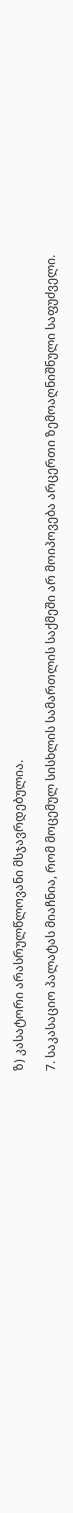ზ) კასატორი არასრულწლოვანი მსჯავრდებულია.

7. საკასაციო პალატას მიაჩნია, რომ მოცემულ სისხლის სამართლის საქმეში არ მოიპოვება არცერთი ზემოაღნიშნული საფუძველი.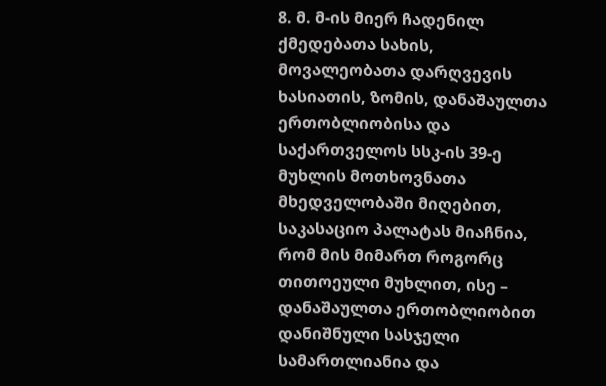8. მ. მ-ის მიერ ჩადენილ ქმედებათა სახის, მოვალეობათა დარღვევის ხასიათის, ზომის, დანაშაულთა ერთობლიობისა და საქართველოს სსკ-ის 39-ე მუხლის მოთხოვნათა მხედველობაში მიღებით, საკასაციო პალატას მიაჩნია, რომ მის მიმართ როგორც თითოეული მუხლით, ისე – დანაშაულთა ერთობლიობით დანიშნული სასჯელი სამართლიანია და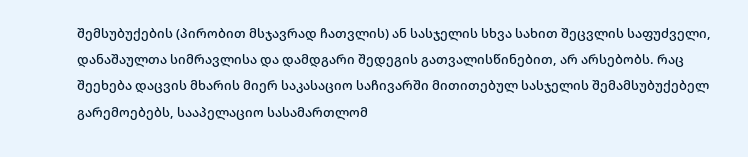შემსუბუქების (პირობით მსჯავრად ჩათვლის) ან სასჯელის სხვა სახით შეცვლის საფუძველი, დანაშაულთა სიმრავლისა და დამდგარი შედეგის გათვალისწინებით, არ არსებობს. რაც შეეხება დაცვის მხარის მიერ საკასაციო საჩივარში მითითებულ სასჯელის შემამსუბუქებელ გარემოებებს, სააპელაციო სასამართლომ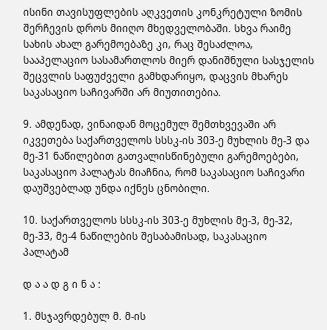ისინი თავისუფლების აღკვეთის კონკრეტული ზომის შერჩევის დროს მიიღო მხედველობაში. სხვა რაიმე სახის ახალ გარემოებაზე კი, რაც შესაძლოა, სააპელაციო სასამართლოს მიერ დანიშნული სასჯელის შეცვლის საფუძველი გამხდარიყო, დაცვის მხარეს საკასაციო საჩივარში არ მიუთითებია.

9. ამდენად, ვინაიდან მოცემულ შემთხვევაში არ იკვეთება საქართველოს სსსკ-ის 303-ე მუხლის მე-3 და მე-31 ნაწილებით გათვალისწინებული გარემოებები, საკასაციო პალატას მიაჩნია, რომ საკასაციო საჩივარი დაუშვებლად უნდა იქნეს ცნობილი.

10. საქართველოს სსსკ-ის 303-ე მუხლის მე-3, მე-32, მე-33, მე-4 ნაწილების შესაბამისად, საკასაციო პალატამ

დ ა ა დ გ ი ნ ა :

1. მსჯავრდებულ მ. მ-ის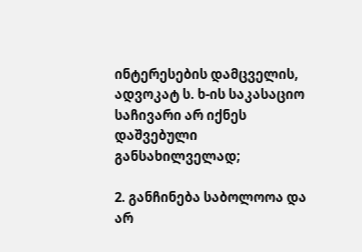ინტერესების დამცველის, ადვოკატ ს. ხ-ის საკასაციო საჩივარი არ იქნეს დაშვებული განსახილველად;

2. განჩინება საბოლოოა და არ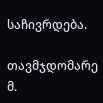საჩივრდება.

თავმჯდომარე მ.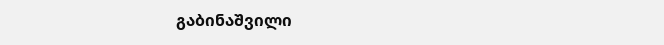გაბინაშვილი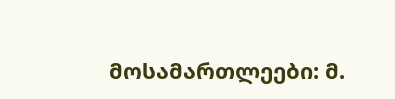მოსამართლეები: მ.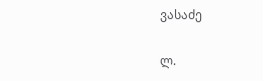ვასაძე

ლ.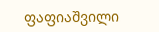ფაფიაშვილი